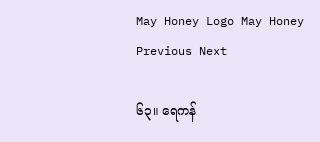May Honey Logo May Honey
Previous Next

၆၃။ ရေကန်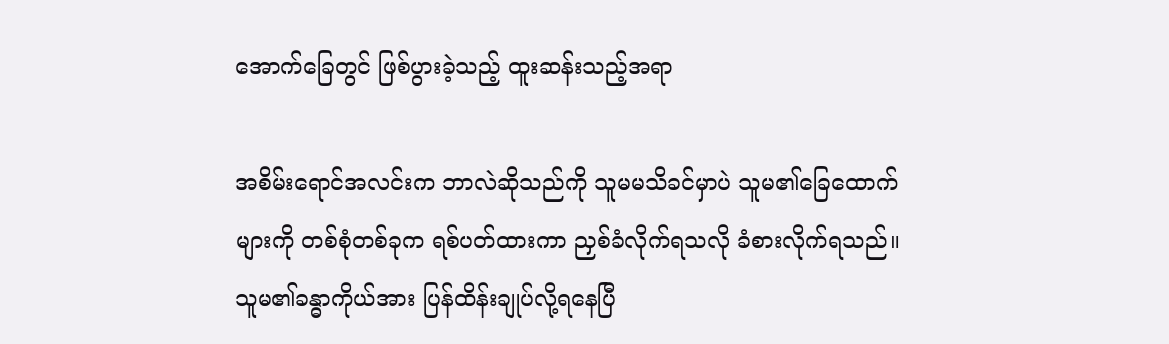အောက်ခြေတွင် ဖြစ်ပွားခဲ့သည့် ထူးဆန်းသည့်အရာ

အစိမ်းရောင်အလင်းက ဘာလဲဆိုသည်ကို သူမမသိခင်မှာပဲ သူမ၏ခြေထောက်များကို တစ်စုံတစ်ခုက ရစ်ပတ်ထားကာ ညှစ်ခံလိုက်ရသလို ခံစားလိုက်ရသည်။ သူမ၏ခန္ဓာကိုယ်အား ပြန်ထိန်းချုပ်လို့ရနေပြီ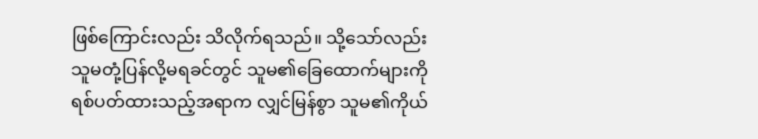ဖြစ်ကြောင်းလည်း သိလိုက်ရသည်။ သို့သော်လည်း သူမတုံ့ပြန်လို့မရခင်တွင် သူမ၏ခြေထောက်များကို ရစ်ပတ်ထားသည့်အရာက လျှင်မြန်စွာ သူမ၏ကိုယ်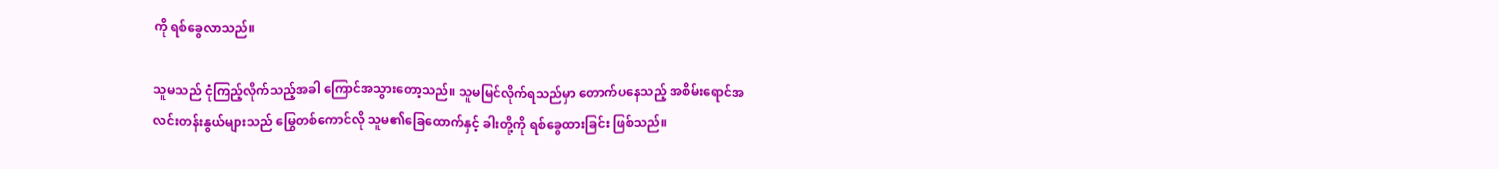ကို ရစ်ခွေလာသည်။

သူမသည် ငုံကြည့်လိုက်သည့်အခါ ကြောင်အသွားတော့သည်။ သူမမြင်လိုက်ရသည်မှာ တောက်ပနေသည့် အစိမ်းရောင်အလင်းတန်းနွယ်များသည် မြွေတစ်ကောင်လို သူမ၏ခြေထောက်နှင့် ခါးတို့ကို ရစ်ခွေထားခြင်း ဖြစ်သည်။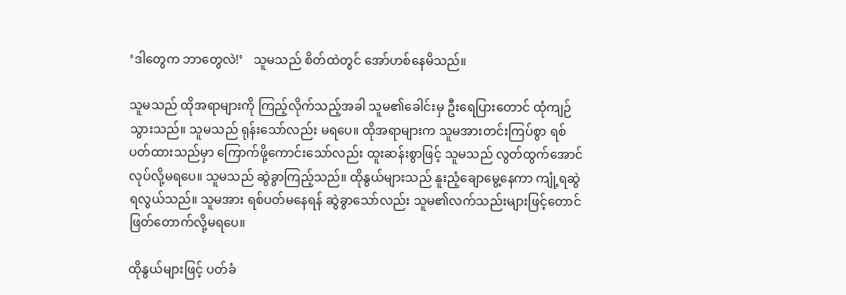‘ဒါတွေက ဘာတွေလဲ!’   သူမသည် စိတ်ထဲတွင် အော်ဟစ်နေမိသည်။

သူမသည် ထိုအရာများကို ကြည့်လိုက်သည့်အခါ သူမ၏ခေါင်းမှ ဦးရေပြားတောင် ထုံကျဉ်သွားသည်။ သူမသည် ရုန်းသော်လည်း မရပေ။ ထိုအရာများက သူမအားတင်းကြပ်စွာ ရစ်ပတ်ထားသည်မှာ ကြောက်ဖို့ကောင်းသော်လည်း ထူးဆန်းစွာဖြင့် သူမသည် လွတ်ထွက်အောင် လုပ်လို့မရပေ။ သူမသည် ဆွဲခွာကြည့်သည်။ ထိုနွယ်များသည် နူးညံ့ချောမွေ့နေကာ ကျုံ့ရဆွဲရလွယ်သည်။ သူမအား ရစ်ပတ်မနေရန် ဆွဲခွာသော်လည်း သူမ၏လက်သည်းများဖြင့်တောင် ဖြတ်တောက်လို့မရပေ။

ထိုနွယ်များဖြင့် ပတ်ခံ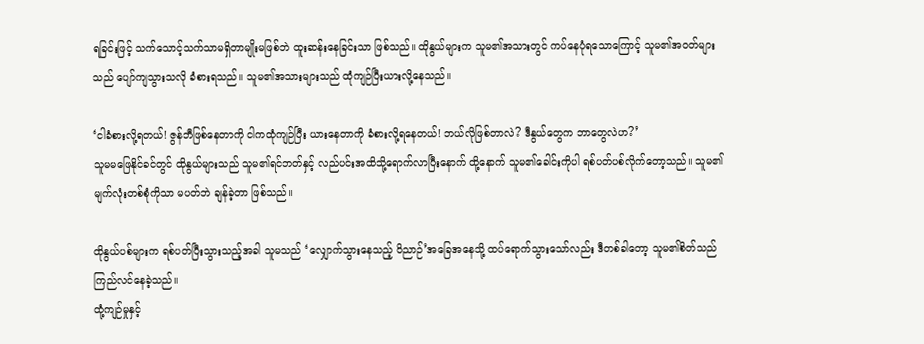ရခြင်းဖြင့် သက်သောင့်သက်သာမရှိတာမျိုးမဖြစ်ဘဲ ထူးဆန်းနေခြင်းသာ ဖြစ်သည်။ ထိုနွယ်များက သူမ၏အသားတွင် ကပ်နေပုံရသောကြောင့် သူမ၏အဝတ်များသည် ပျော်ကျသွားသလို ခံစားရသည်။ သူမ၏အသားများသည် ထုံကျဉ်ပြီးယားလို့နေသည်။

‘ငါခံစားလို့ရတယ်! ဇွန်ဘီဖြစ်နေတာကို ငါကထုံကျဉ်ပြီး ယားနေတာကို ခံစားလို့ရနေတယ်! ဘယ်လိုဖြစ်တာလဲ? ဒီနွယ်တွေက ဘာတွေလဲဟ?’
သူမမဖြေနိုင်ခင်တွင် ထိုနွယ်များသည် သူမ၏ရင်ဘတ်နှင့် လည်ပင်းအထိသို့ရောက်လာပြီးနောက် ထို့နောက် သူမ၏ခေါင်းကိုပါ ရစ်ပတ်ပစ်လိုက်တော့သည်။ သူမ၏မျက်လုံးတစ်စုံကိုသာ မပတ်ဘဲ ချန်ခဲ့တာ ဖြစ်သည်။

ထိုနွယ်ပစ်များက ရစ်ပတ်ပြီးသွားသည့်အခါ သူမသည် ‘လျှောက်သွားနေသည့် ဝိညာဉ်’အခြေအနေသို့ ထပ်ရောက်သွားသော်လည်း ဒီတစ်ခါတော့ သူမ၏စိတ်သည် ကြည်လင်နေခဲ့သည်။
ထုံ့ကျဉ်မှုနှင့်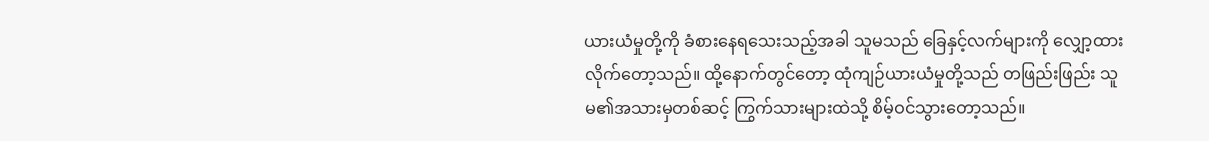ယားယံမှုတို့ကို ခံစားနေရသေးသည့်အခါ သူမသည် ခြေနှင့်လက်များကို လျှော့ထားလိုက်တော့သည်။ ထို့နောက်တွင်တော့ ထုံကျဉ်ယားယံမှုတို့သည် တဖြည်းဖြည်း သူမ၏အသားမှတစ်ဆင့် ကြွက်သားများထဲသို့ စိမ့်ဝင်သွားတော့သည်။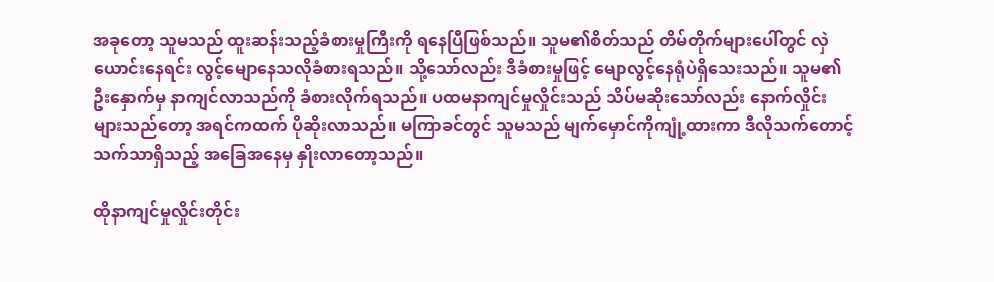အခုတော့ သူမသည် ထူးဆန်းသည့်ခံစားမှုကြီးကို ရနေပြီဖြစ်သည်။ သူမ၏စိတ်သည် တိမ်တိုက်များပေါ်တွင် လှဲယောင်းနေရင်း လွင့်မျောနေသလိုခံစားရသည်။ သို့သော်လည်း ဒီခံစားမှုဖြင့် မျောလွင့်နေရုံပဲရှိသေးသည်။ သူမ၏ဦးနှောက်မှ နာကျင်လာသည်ကို ခံစားလိုက်ရသည်။ ပထမနာကျင်မှုလှိုင်းသည် သိပ်မဆိုးသော်လည်း နောက်လှိုင်းများသည်တော့ အရင်ကထက် ပိုဆိုးလာသည်။ မကြာခင်တွင် သူမသည် မျက်မှောင်ကိုကျုံ့ထားကာ ဒီလိုသက်တောင့်သက်သာရှိသည့် အခြေအနေမှ နှိုးလာတော့သည်။

ထိုနာကျင်မှုလှိုင်းတိုင်း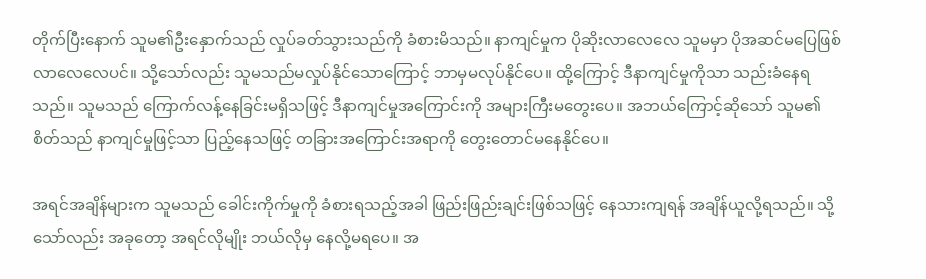တိုက်ပြီးနောက် သူမ၏ဦးနှောက်သည် လှုပ်ခတ်သွားသည်ကို ခံစားမိသည်။ နာကျင်မှုက ပိုဆိုးလာလေလေ သူမမှာ ပိုအဆင်မပြေဖြစ်လာလေလေပင်။ သို့သော်လည်း သူမသည်မလှုပ်နိုင်သောကြောင့် ဘာမှမလုပ်နိုင်ပေ။ ထို့ကြောင့် ဒီနာကျင်မှုကိုသာ သည်းခံနေရသည်။ သူမသည် ကြောက်လန့်နေခြင်းမရှိသဖြင့် ဒီနာကျင်မှုအကြောင်းကို အများကြီးမတွေးပေ။ အဘယ်ကြောင့်ဆိုသော် သူမ၏စိတ်သည် နာကျင်မှုဖြင့်သာ ပြည့်နေသဖြင့် တခြားအကြောင်းအရာကို တွေးတောင်မနေနိုင်ပေ။

အရင်အချိန်များက သူမသည် ခေါင်းကိုက်မှုကို ခံစားရသည့်အခါ ဖြည်းဖြည်းချင်းဖြစ်သဖြင့် နေသားကျရန် အချိန်ယူလို့ရသည်။ သို့သော်လည်း အခုတော့ အရင်လိုမျိုး ဘယ်လိုမှ နေလို့မရပေ။ အ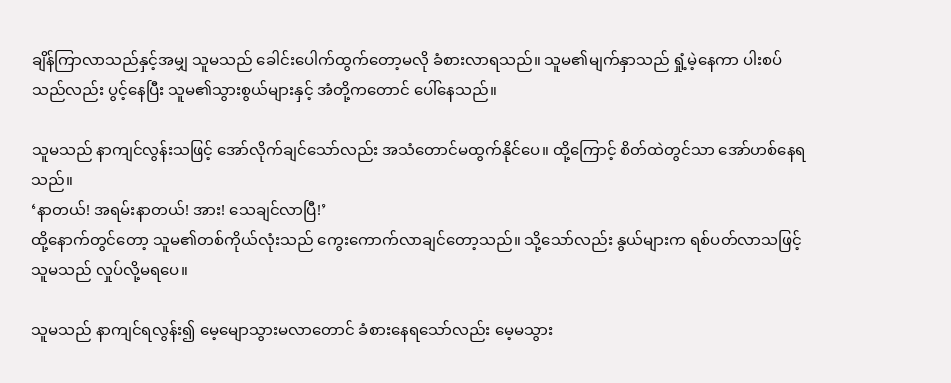ချိန်ကြာလာသည်နှင့်အမျှ သူမသည် ခေါင်းပေါက်ထွက်တော့မလို ခံစားလာရသည်။ သူမ၏မျက်နှာသည် ရှုံ့မဲ့နေကာ ပါးစပ်သည်လည်း ပွင့်နေပြီး သူမ၏သွားစွယ်များနှင့် အံတို့ကတောင် ပေါ်နေသည်။

သူမသည် နာကျင်လွန်းသဖြင့် အော်လိုက်ချင်သော်လည်း အသံတောင်မထွက်နိုင်ပေ။ ထို့ကြောင့် စိတ်ထဲတွင်သာ အော်ဟစ်နေရသည်။
‘နာတယ်! အရမ်းနာတယ်! အား! သေချင်လာပြီ!’
ထို့နောက်တွင်တော့ သူမ၏တစ်ကိုယ်လုံးသည် ကွေးကောက်လာချင်တော့သည်။ သို့သော်လည်း နွယ်များက ရစ်ပတ်လာသဖြင့် သူမသည် လှုပ်လို့မရပေ။

သူမသည် နာကျင်ရလွန်း၍ မေ့မျောသွားမလာတောင် ခံစားနေရသော်လည်း မေ့မသွား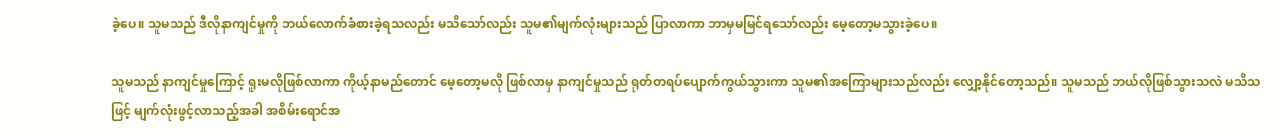ခဲ့ပေ။ သူမသည် ဒီလိုနာကျင်မှုကို ဘယ်လောက်ခံစားခဲ့ရသလည်း မသိသော်လည်း သူမ၏မျက်လုံးများသည် ပြာလာကာ ဘာမှမမြင်ရသော်လည်း မေ့တော့မသွားခဲ့ပေ။

သူမသည် နာကျင်မှုကြောင့် ရူးမလိုဖြစ်လာကာ ကိုယ့်နာမည်တောင် မေ့တော့မလို ဖြစ်လာမှ နာကျင်မှုသည် ရုတ်တရပ်ပျောက်ကွယ်သွားကာ သူမ၏အကြောများသည်လည်း လျှော့နိုင်တော့သည်။ သူမသည် ဘယ်လိုဖြစ်သွားသလဲ မသိသဖြင့် မျက်လုံးဖွင့်လာသည့်အခါ အစိမ်းရောင်အ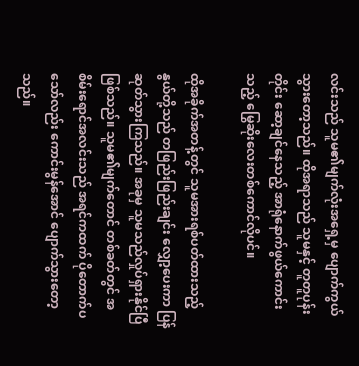လင်းသည် သူမ၏မျက်လုံးအရှေ့မှ ပျောက်ကွယ်သွားတော့သည်။ ထိုအရာသည် သူမနှင့် တူတူပုန်းတိုင်း ဆော့ချင်နေသည့် အာရုံနောက်ဖွယ်ကောင်းသည့် မြွေဆိုးလေးတစ်ကောင်လိုပင်။

ထိုအခိုက်အတန့်တွင် သူမအားရစ်ပတ်ထားသည့် နွယ်တို့သည် တဖြည်းဖြည်းချင်း လျှော့ပေးကာ ပြန်ဆုတ်သွားကြသည်။ အခုမှ သူမသည်လှုပ်ရှားနိုင်ပြီဖြစ်သည်။ သူမ၏မျက်တောင် တစ်ခတ်တွင် အစိမ်းရောင်အလင်းသည် အရင်ကထက် ပိုတောက်ပသော်လည်း ကောင်းမွန်အောင် ပျောက်သွားတော့သည်။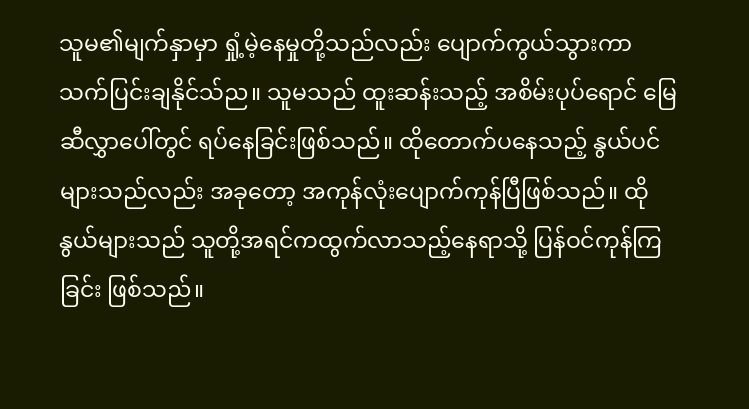သူမ၏မျက်နှာမှာ ရှုံ့မဲ့နေမှုတို့သည်လည်း ပျောက်ကွယ်သွားကာ သက်ပြင်းချနိုင်သ်ည။ သူမသည် ထူးဆန်းသည့် အစိမ်းပုပ်ရောင် မြေဆီလွှာပေါ်တွင် ရပ်နေခြင်းဖြစ်သည်။ ထိုတောက်ပနေသည့် နွယ်ပင်များသည်လည်း အခုတော့ အကုန်လုံးပျောက်ကုန်ပြီဖြစ်သည်။ ထိုနွယ်များသည် သူတို့အရင်ကထွက်လာသည့်နေရာသို့ ပြန်ဝင်ကုန်ကြခြင်း ဖြစ်သည်။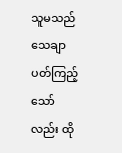သူမသည် သေချာပတ်ကြည့်သော်လည်း ထို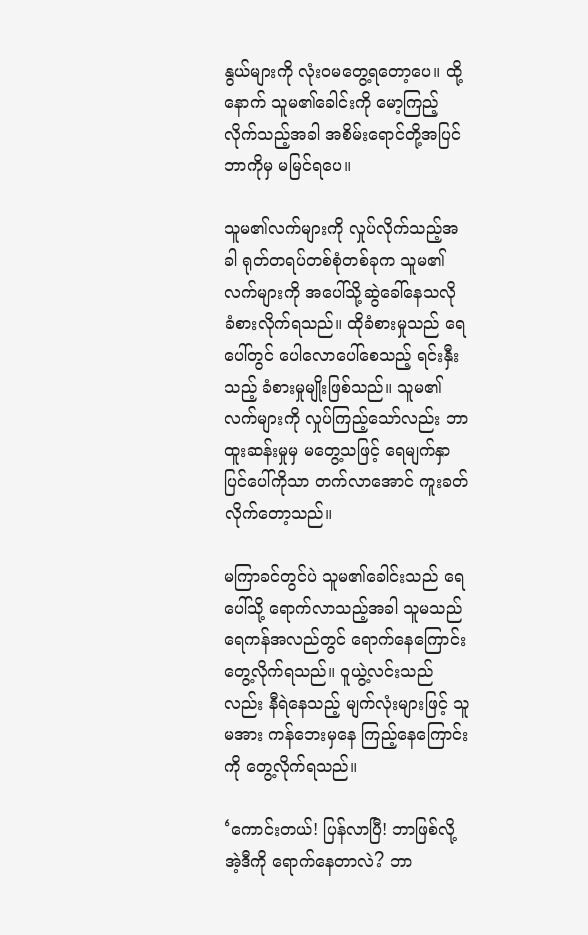နွယ်များကို လုံးဝမတွေ့ရတော့ပေ။ ထို့နောက် သူမ၏ခေါင်းကို မော့ကြည့်လိုက်သည့်အခါ အစိမ်းရောင်တို့အပြင် ဘာကိုမှ မမြင်ရပေ။

သူမ၏လက်များကို လှုပ်လိုက်သည့်အခါ ရုတ်တရပ်တစ်စုံတစ်ခုက သူမ၏လက်များကို အပေါ်သို့ဆွဲခေါ်နေသလို ခံစားလိုက်ရသည်။ ထိုခံစားမှုသည် ရေပေါ်တွင် ပေါလောပေါ်စေသည့် ရင်းနှီးသည့် ခံစားမှုမျိုးဖြစ်သည်။ သူမ၏လက်များကို လှုပ်ကြည့်သော်လည်း ဘာထူးဆန်းမှုမှ မတွေ့သဖြင့် ရေမျက်နှာပြင်ပေါ်ကိုသာ တက်လာအောင် ကူးခတ်လိုက်တော့သည်။

မကြာခင်တွင်ပဲ သူမ၏ခေါင်းသည် ရေပေါ်သို့ ရောက်လာသည့်အခါ သူမသည် ရေကန်အလည်တွင် ရောက်နေကြောင်း တွေ့လိုက်ရသည်။ ဝူယွဲ့လင်းသည်လည်း နီရဲနေသည့် မျက်လုံးများဖြင့် သူမအား ကန်ဘေးမှနေ ကြည့်နေကြောင်းကို တွေ့လိုက်ရသည်။

‘ကောင်းတယ်! ပြန်လာပြီ! ဘာဖြစ်လို့ အဲ့ဒီကို ရောက်နေတာလဲ? ဘာ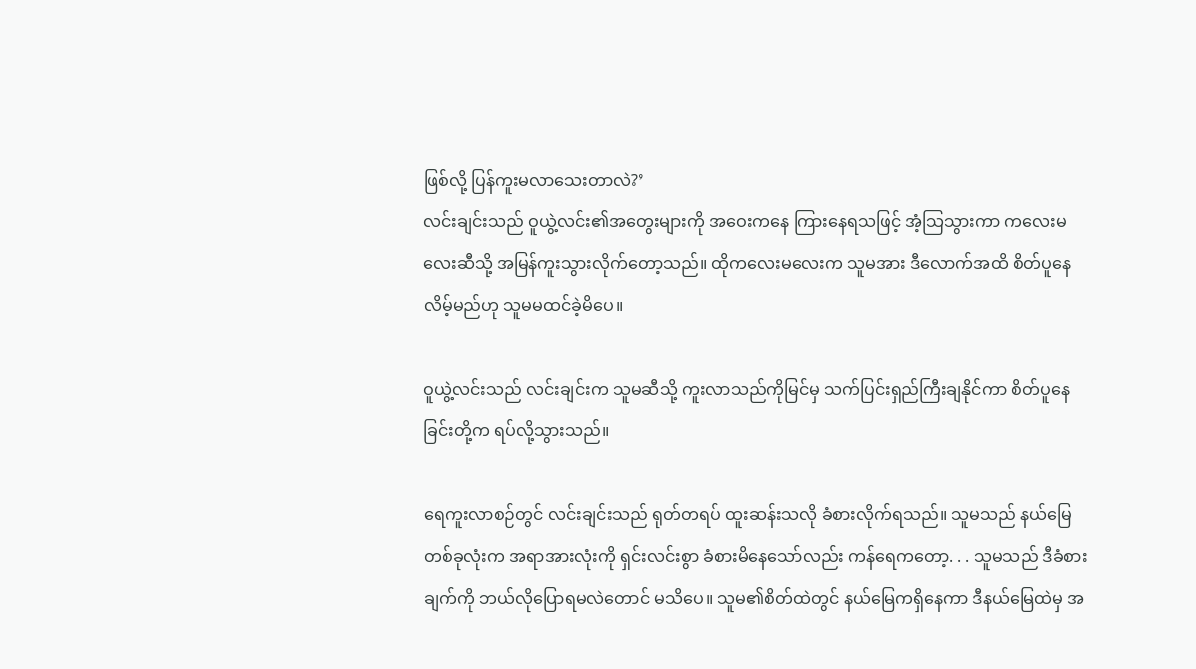ဖြစ်လို့ ပြန်ကူးမလာသေးတာလဲ?’
လင်းချင်းသည် ဝူယွဲ့လင်း၏အတွေးများကို အဝေးကနေ ကြားနေရသဖြင့် အံ့သြသွားကာ ကလေးမလေးဆီသို့ အမြန်ကူးသွားလိုက်တော့သည်။ ထိုကလေးမလေးက သူမအား ဒီလောက်အထိ စိတ်ပူနေလိမ့်မည်ဟု သူမမထင်ခဲ့မိပေ။

ဝူယွဲ့လင်းသည် လင်းချင်းက သူမဆီသို့ ကူးလာသည်ကိုမြင်မှ သက်ပြင်းရှည်ကြီးချနိုင်ကာ စိတ်ပူနေခြင်းတို့က ရပ်လို့သွားသည်။

ရေကူးလာစဉ်တွင် လင်းချင်းသည် ရုတ်တရပ် ထူးဆန်းသလို ခံစားလိုက်ရသည်။ သူမသည် နယ်မြေတစ်ခုလုံးက အရာအားလုံးကို ရှင်းလင်းစွာ ခံစားမိနေသော်လည်း ကန်ရေကတော့. . . သူမသည် ဒီခံစားချက်ကို ဘယ်လိုပြောရမလဲတောင် မသိပေ။ သူမ၏စိတ်ထဲတွင် နယ်မြေကရှိနေကာ ဒီနယ်မြေထဲမှ အ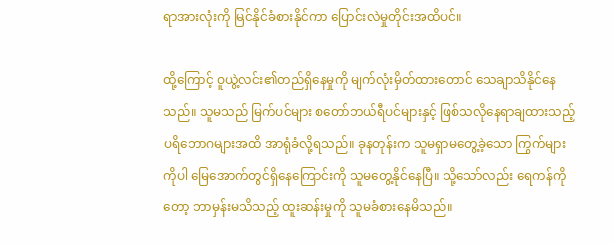ရာအားလုံးကို မြင်နိုင်ခံစားနိုင်ကာ ပြောင်းလဲမှုတိုင်းအထိပင်။

ထို့ကြောင့် ဝူယွဲ့လင်း၏တည်ရှိနေမှုကို မျက်လုံးမှိတ်ထားတောင် သေချာသိနိုင်နေသည်။ သူမသည် မြက်ပင်များ စတော်ဘယ်ရီပင်များနှင့် ဖြစ်သလိုနေရာချထားသည့် ပရိဘောဂများအထိ အာရုံခံလို့ရသည်။ ခုနတုန်းက သူမရှာမတွေ့ခဲ့သော ကြွက်များကိုပါ မြေအောက်တွင်ရှိနေကြောင်းကို သူမတွေ့နိုင်နေပြီ။ သို့သော်လည်း ရေကန်ကိုတော့ ဘာမှန်းမသိသည့် ထူးဆန်းမှုကို သူမခံစားနေမိသည်။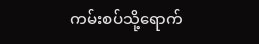ကမ်းစပ်သို့ရောက်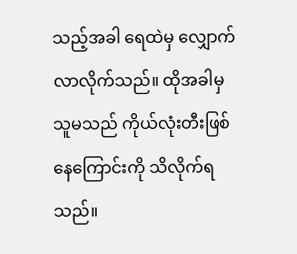သည့်အခါ ရေထဲမှ လျှောက်လာလိုက်သည်။ ထိုအခါမှ သူမသည် ကိုယ်လုံးတီးဖြစ်နေကြောင်းကို သိလိုက်ရသည်။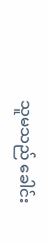သူမသည် ခေါင်း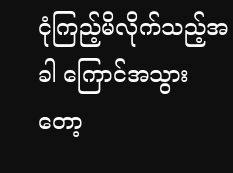ငုံကြည့်မိလိုက်သည့်အခါ ကြောင်အသွားတော့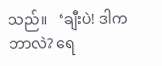သည်။   ‘ချီးပဲ! ဒါကဘာလဲ? ရေ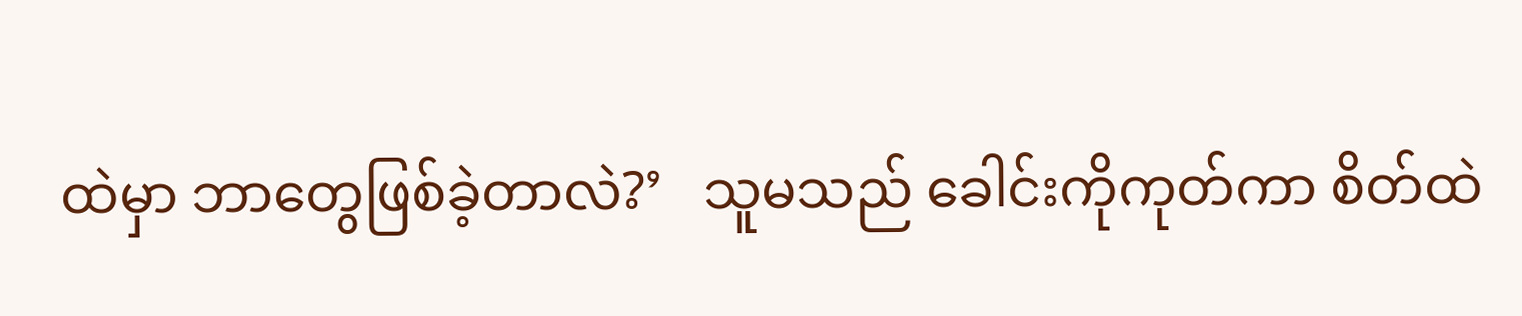ထဲမှာ ဘာတွေဖြစ်ခဲ့တာလဲ?’   သူမသည် ခေါင်းကိုကုတ်ကာ စိတ်ထဲ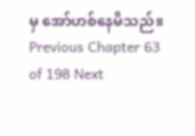မှ အော်ဟစ်နေမိသည်။
Previous Chapter 63 of 198 Next